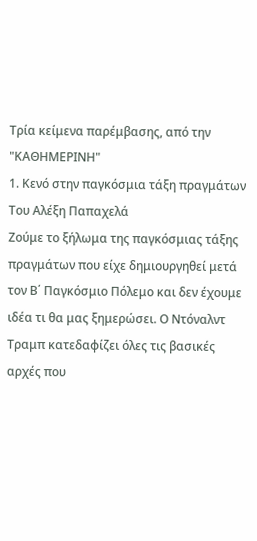Τρία κείμενα παρέμβασης, από την "ΚΑΘΗΜΕΡΙΝΗ"
1. Κενό στην παγκόσμια τάξη πραγμάτων
Του Αλέξη Παπαχελά
Ζούμε το ξήλωμα της παγκόσμιας τάξης πραγμάτων που είχε δημιουργηθεί μετά τον Β΄ Παγκόσμιο Πόλεμο και δεν έχουμε ιδέα τι θα μας ξημερώσει. Ο Ντόναλντ Τραμπ κατεδαφίζει όλες τις βασικές αρχές που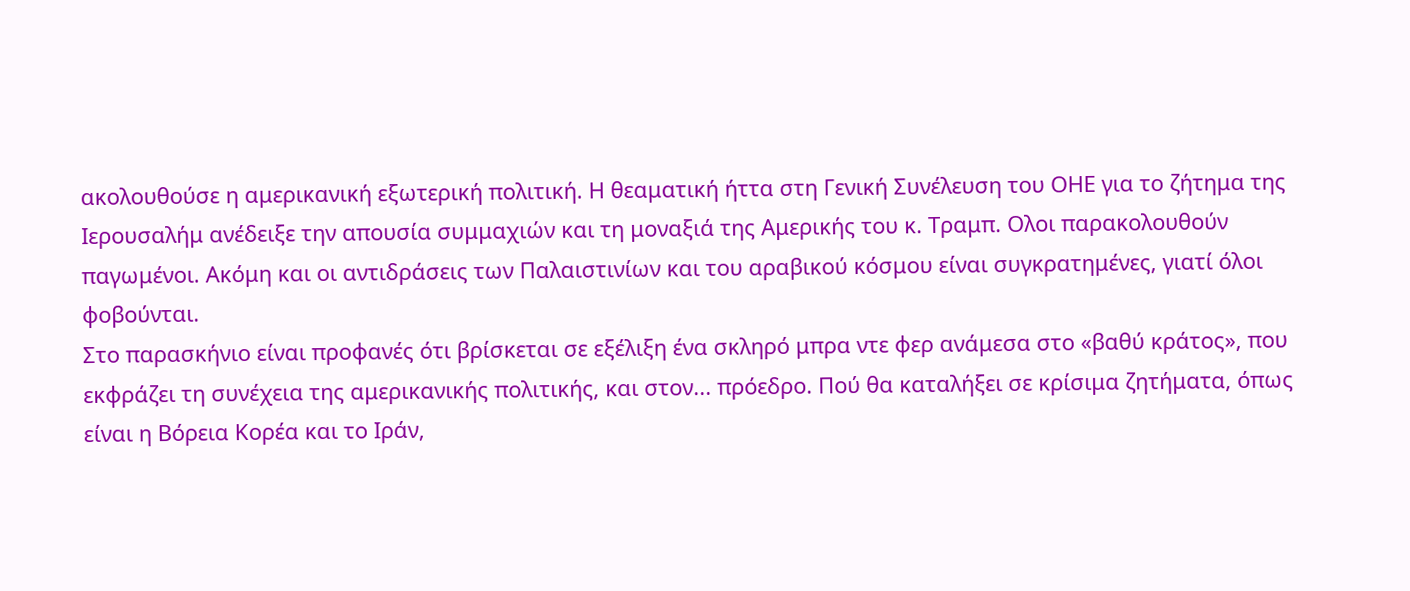ακολουθούσε η αμερικανική εξωτερική πολιτική. Η θεαματική ήττα στη Γενική Συνέλευση του ΟΗΕ για το ζήτημα της Ιερουσαλήμ ανέδειξε την απουσία συμμαχιών και τη μοναξιά της Αμερικής του κ. Τραμπ. Ολοι παρακολουθούν παγωμένοι. Ακόμη και οι αντιδράσεις των Παλαιστινίων και του αραβικού κόσμου είναι συγκρατημένες, γιατί όλοι φοβούνται.
Στο παρασκήνιο είναι προφανές ότι βρίσκεται σε εξέλιξη ένα σκληρό μπρα ντε φερ ανάμεσα στο «βαθύ κράτος», που εκφράζει τη συνέχεια της αμερικανικής πολιτικής, και στον... πρόεδρο. Πού θα καταλήξει σε κρίσιμα ζητήματα, όπως είναι η Βόρεια Κορέα και το Ιράν,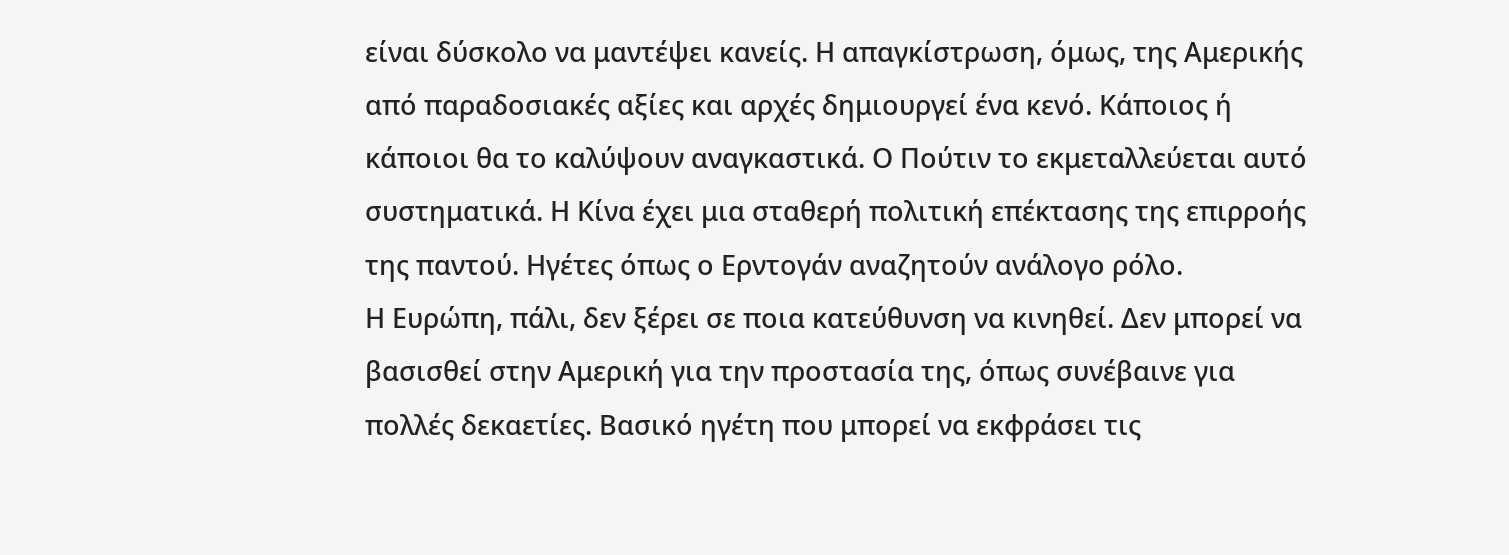είναι δύσκολο να μαντέψει κανείς. Η απαγκίστρωση, όμως, της Αμερικής από παραδοσιακές αξίες και αρχές δημιουργεί ένα κενό. Κάποιος ή κάποιοι θα το καλύψουν αναγκαστικά. Ο Πούτιν το εκμεταλλεύεται αυτό συστηματικά. Η Κίνα έχει μια σταθερή πολιτική επέκτασης της επιρροής της παντού. Ηγέτες όπως ο Ερντογάν αναζητούν ανάλογο ρόλο.
Η Ευρώπη, πάλι, δεν ξέρει σε ποια κατεύθυνση να κινηθεί. Δεν μπορεί να βασισθεί στην Αμερική για την προστασία της, όπως συνέβαινε για πολλές δεκαετίες. Βασικό ηγέτη που μπορεί να εκφράσει τις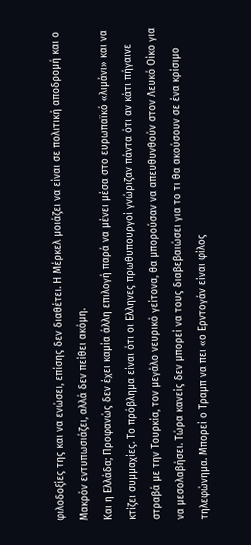φιλοδοξίες της και να ενώσει, επίσης δεν διαθέτει. Η Μέρκελ μοιάζει να είναι σε πολιτική αποδρομή και ο Μακρόν εντυπωσιάζει, αλλά δεν πείθει ακόμη.
Και η Ελλάδα; Προφανώς δεν έχει καμία άλλη επιλογή παρά να μένει μέσα στο ευρωπαϊκό «λιμάνι» και να κτίζει συμμαχίες. Το πρόβλημα είναι ότι οι Ελληνες πρωθυπουργοί γνώριζαν πάντα ότι αν κάτι πήγαινε στραβά με την Τουρκία, τον μεγάλο νευρικό γείτονα, θα μπορούσαν να απευθυνθούν στον Λευκό Οίκο για να μεσολαβήσει. Τώρα κανείς δεν μπορεί να τους διαβεβαιώσει για το τι θα ακούσουν σε ένα κρίσιμο τηλεφώνημα. Μπορεί ο Τραμπ να πει «ο Ερντογάν είναι φίλος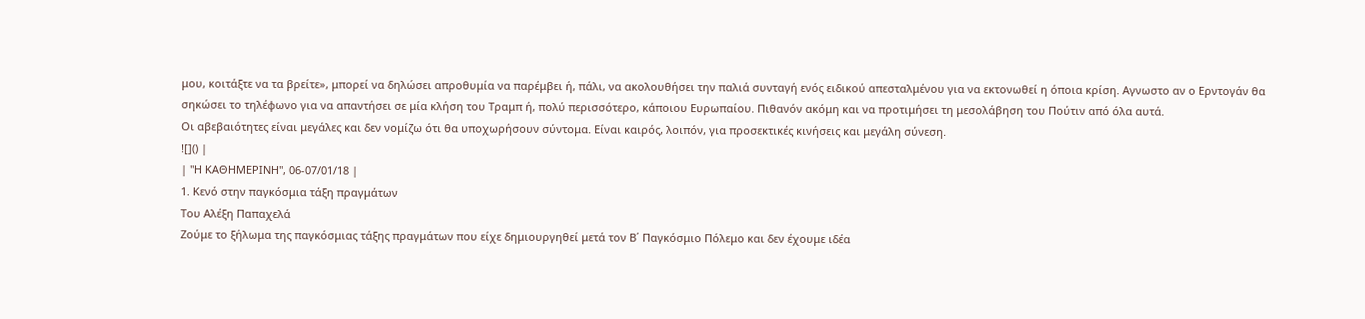μου, κοιτάξτε να τα βρείτε», μπορεί να δηλώσει απροθυμία να παρέμβει ή, πάλι, να ακολουθήσει την παλιά συνταγή ενός ειδικού απεσταλμένου για να εκτονωθεί η όποια κρίση. Αγνωστο αν ο Ερντογάν θα σηκώσει το τηλέφωνο για να απαντήσει σε μία κλήση του Τραμπ ή, πολύ περισσότερο, κάποιου Ευρωπαίου. Πιθανόν ακόμη και να προτιμήσει τη μεσολάβηση του Πούτιν από όλα αυτά.
Οι αβεβαιότητες είναι μεγάλες και δεν νομίζω ότι θα υποχωρήσουν σύντομα. Είναι καιρός, λοιπόν, για προσεκτικές κινήσεις και μεγάλη σύνεση.
![]() |
| "Η ΚΑΘΗΜΕΡΙΝΗ", 06-07/01/18 |
1. Κενό στην παγκόσμια τάξη πραγμάτων
Του Αλέξη Παπαχελά
Ζούμε το ξήλωμα της παγκόσμιας τάξης πραγμάτων που είχε δημιουργηθεί μετά τον Β΄ Παγκόσμιο Πόλεμο και δεν έχουμε ιδέα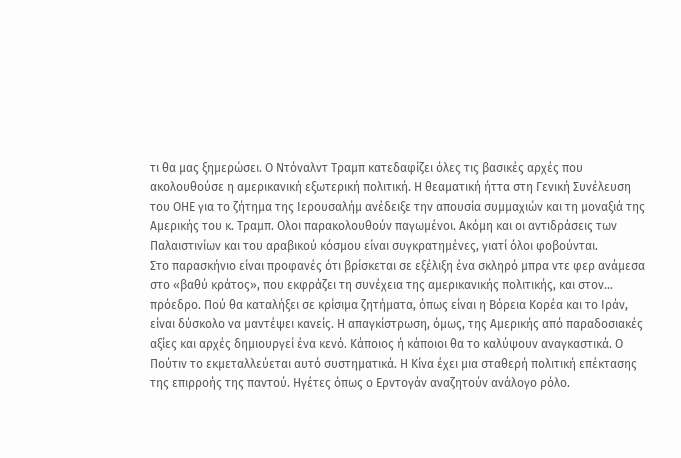τι θα μας ξημερώσει. Ο Ντόναλντ Τραμπ κατεδαφίζει όλες τις βασικές αρχές που ακολουθούσε η αμερικανική εξωτερική πολιτική. Η θεαματική ήττα στη Γενική Συνέλευση του ΟΗΕ για το ζήτημα της Ιερουσαλήμ ανέδειξε την απουσία συμμαχιών και τη μοναξιά της Αμερικής του κ. Τραμπ. Ολοι παρακολουθούν παγωμένοι. Ακόμη και οι αντιδράσεις των Παλαιστινίων και του αραβικού κόσμου είναι συγκρατημένες, γιατί όλοι φοβούνται.
Στο παρασκήνιο είναι προφανές ότι βρίσκεται σε εξέλιξη ένα σκληρό μπρα ντε φερ ανάμεσα στο «βαθύ κράτος», που εκφράζει τη συνέχεια της αμερικανικής πολιτικής, και στον... πρόεδρο. Πού θα καταλήξει σε κρίσιμα ζητήματα, όπως είναι η Βόρεια Κορέα και το Ιράν, είναι δύσκολο να μαντέψει κανείς. Η απαγκίστρωση, όμως, της Αμερικής από παραδοσιακές αξίες και αρχές δημιουργεί ένα κενό. Κάποιος ή κάποιοι θα το καλύψουν αναγκαστικά. Ο Πούτιν το εκμεταλλεύεται αυτό συστηματικά. Η Κίνα έχει μια σταθερή πολιτική επέκτασης της επιρροής της παντού. Ηγέτες όπως ο Ερντογάν αναζητούν ανάλογο ρόλο.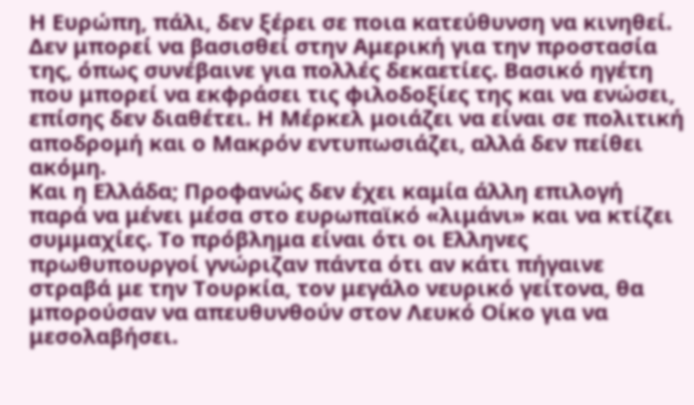Η Ευρώπη, πάλι, δεν ξέρει σε ποια κατεύθυνση να κινηθεί. Δεν μπορεί να βασισθεί στην Αμερική για την προστασία της, όπως συνέβαινε για πολλές δεκαετίες. Βασικό ηγέτη που μπορεί να εκφράσει τις φιλοδοξίες της και να ενώσει, επίσης δεν διαθέτει. Η Μέρκελ μοιάζει να είναι σε πολιτική αποδρομή και ο Μακρόν εντυπωσιάζει, αλλά δεν πείθει ακόμη.
Και η Ελλάδα; Προφανώς δεν έχει καμία άλλη επιλογή παρά να μένει μέσα στο ευρωπαϊκό «λιμάνι» και να κτίζει συμμαχίες. Το πρόβλημα είναι ότι οι Ελληνες πρωθυπουργοί γνώριζαν πάντα ότι αν κάτι πήγαινε στραβά με την Τουρκία, τον μεγάλο νευρικό γείτονα, θα μπορούσαν να απευθυνθούν στον Λευκό Οίκο για να μεσολαβήσει.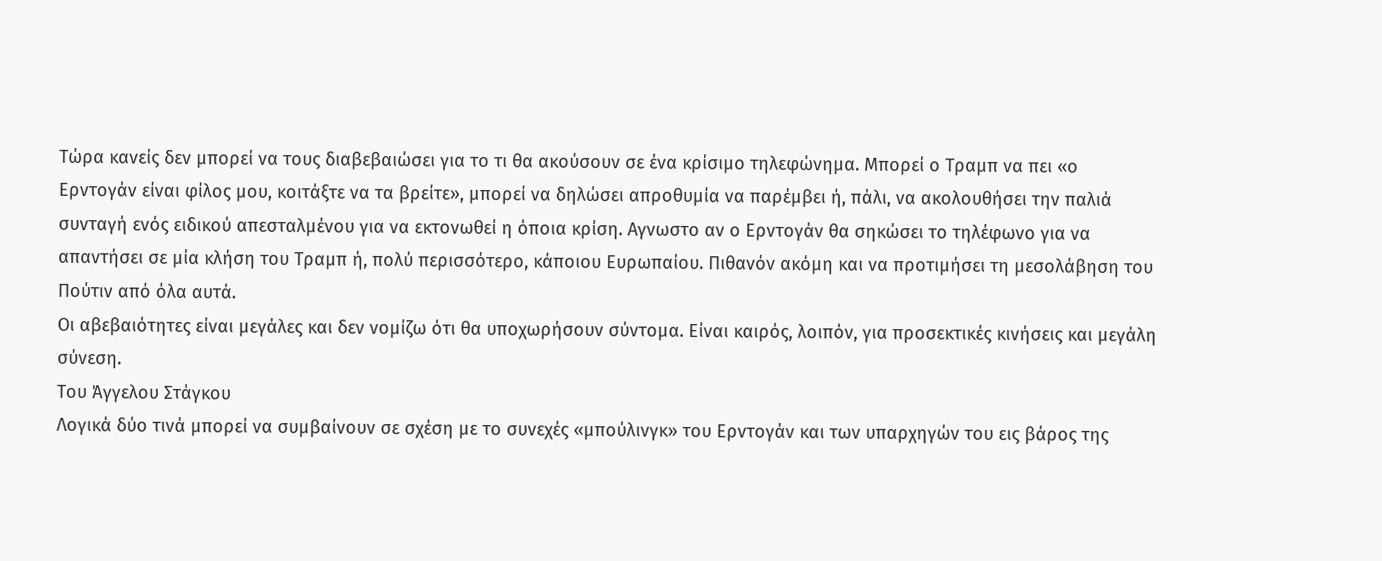Τώρα κανείς δεν μπορεί να τους διαβεβαιώσει για το τι θα ακούσουν σε ένα κρίσιμο τηλεφώνημα. Μπορεί ο Τραμπ να πει «ο Ερντογάν είναι φίλος μου, κοιτάξτε να τα βρείτε», μπορεί να δηλώσει απροθυμία να παρέμβει ή, πάλι, να ακολουθήσει την παλιά συνταγή ενός ειδικού απεσταλμένου για να εκτονωθεί η όποια κρίση. Αγνωστο αν ο Ερντογάν θα σηκώσει το τηλέφωνο για να απαντήσει σε μία κλήση του Τραμπ ή, πολύ περισσότερο, κάποιου Ευρωπαίου. Πιθανόν ακόμη και να προτιμήσει τη μεσολάβηση του Πούτιν από όλα αυτά.
Οι αβεβαιότητες είναι μεγάλες και δεν νομίζω ότι θα υποχωρήσουν σύντομα. Είναι καιρός, λοιπόν, για προσεκτικές κινήσεις και μεγάλη σύνεση.
Του Άγγελου Στάγκου
Λογικά δύο τινά μπορεί να συμβαίνουν σε σχέση με το συνεχές «μπούλινγκ» του Ερντογάν και των υπαρχηγών του εις βάρος της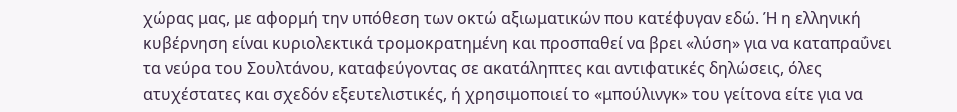χώρας μας, με αφορμή την υπόθεση των οκτώ αξιωματικών που κατέφυγαν εδώ. Ή η ελληνική κυβέρνηση είναι κυριολεκτικά τρομοκρατημένη και προσπαθεί να βρει «λύση» για να καταπραΰνει τα νεύρα του Σουλτάνου, καταφεύγοντας σε ακατάληπτες και αντιφατικές δηλώσεις, όλες ατυχέστατες και σχεδόν εξευτελιστικές, ή χρησιμοποιεί το «μπούλινγκ» του γείτονα είτε για να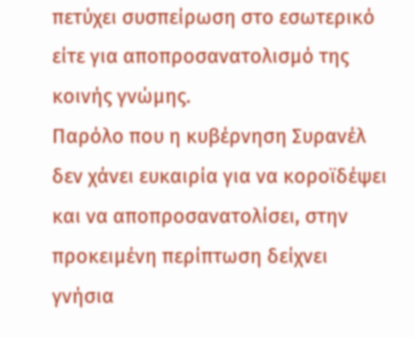πετύχει συσπείρωση στο εσωτερικό είτε για αποπροσανατολισμό της κοινής γνώμης.
Παρόλο που η κυβέρνηση Συρανέλ δεν χάνει ευκαιρία για να κοροϊδέψει και να αποπροσανατολίσει, στην προκειμένη περίπτωση δείχνει γνήσια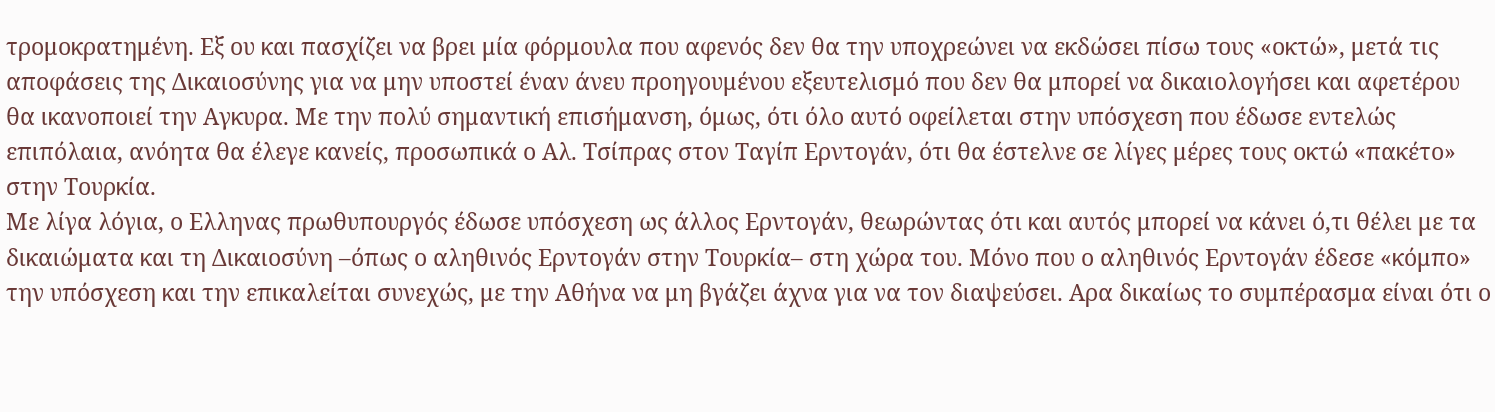τρομοκρατημένη. Εξ ου και πασχίζει να βρει μία φόρμουλα που αφενός δεν θα την υποχρεώνει να εκδώσει πίσω τους «οκτώ», μετά τις αποφάσεις της Δικαιοσύνης για να μην υποστεί έναν άνευ προηγουμένου εξευτελισμό που δεν θα μπορεί να δικαιολογήσει και αφετέρου θα ικανοποιεί την Αγκυρα. Με την πολύ σημαντική επισήμανση, όμως, ότι όλο αυτό οφείλεται στην υπόσχεση που έδωσε εντελώς επιπόλαια, ανόητα θα έλεγε κανείς, προσωπικά ο Αλ. Τσίπρας στον Ταγίπ Ερντογάν, ότι θα έστελνε σε λίγες μέρες τους οκτώ «πακέτο» στην Τουρκία.
Με λίγα λόγια, ο Ελληνας πρωθυπουργός έδωσε υπόσχεση ως άλλος Ερντογάν, θεωρώντας ότι και αυτός μπορεί να κάνει ό,τι θέλει με τα δικαιώματα και τη Δικαιοσύνη –όπως ο αληθινός Ερντογάν στην Τουρκία– στη χώρα του. Μόνο που ο αληθινός Ερντογάν έδεσε «κόμπο» την υπόσχεση και την επικαλείται συνεχώς, με την Αθήνα να μη βγάζει άχνα για να τον διαψεύσει. Αρα δικαίως το συμπέρασμα είναι ότι ο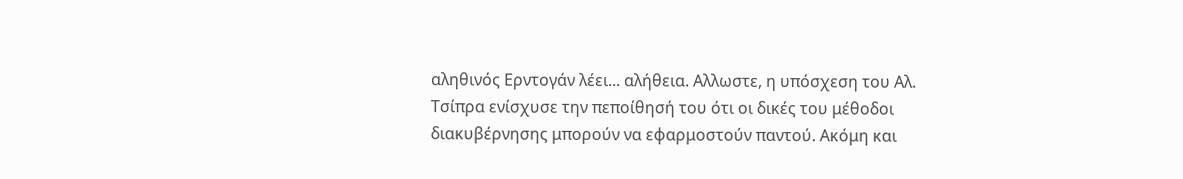αληθινός Ερντογάν λέει... αλήθεια. Αλλωστε, η υπόσχεση του Αλ. Τσίπρα ενίσχυσε την πεποίθησή του ότι οι δικές του μέθοδοι διακυβέρνησης μπορούν να εφαρμοστούν παντού. Ακόμη και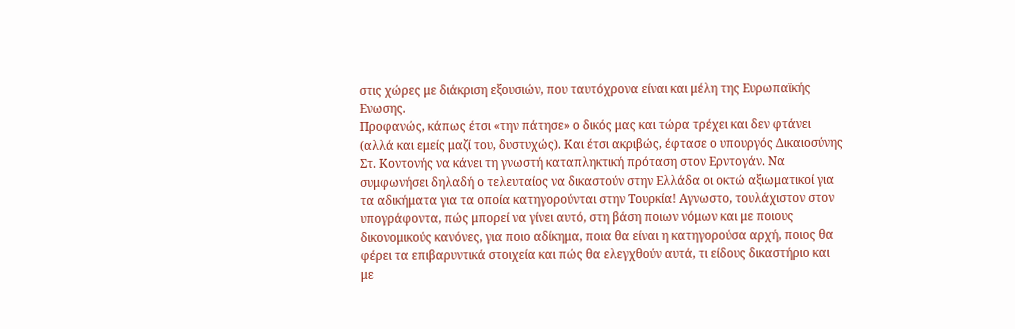στις χώρες με διάκριση εξουσιών, που ταυτόχρονα είναι και μέλη της Ευρωπαϊκής Ενωσης.
Προφανώς, κάπως έτσι «την πάτησε» ο δικός μας και τώρα τρέχει και δεν φτάνει (αλλά και εμείς μαζί του, δυστυχώς). Και έτσι ακριβώς, έφτασε ο υπουργός Δικαιοσύνης Στ. Κοντονής να κάνει τη γνωστή καταπληκτική πρόταση στον Ερντογάν. Να συμφωνήσει δηλαδή ο τελευταίος να δικαστούν στην Ελλάδα οι οκτώ αξιωματικοί για τα αδικήματα για τα οποία κατηγορούνται στην Τουρκία! Αγνωστο, τουλάχιστον στον υπογράφοντα, πώς μπορεί να γίνει αυτό, στη βάση ποιων νόμων και με ποιους δικονομικούς κανόνες, για ποιο αδίκημα, ποια θα είναι η κατηγορούσα αρχή, ποιος θα φέρει τα επιβαρυντικά στοιχεία και πώς θα ελεγχθούν αυτά, τι είδους δικαστήριο και με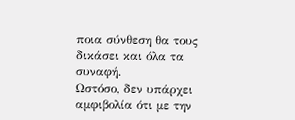ποια σύνθεση θα τους δικάσει και όλα τα συναφή.
Ωστόσο, δεν υπάρχει αμφιβολία ότι με την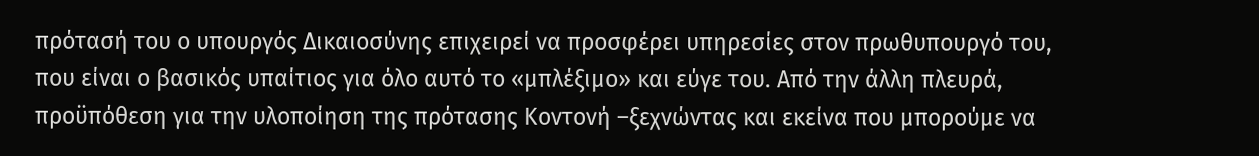πρότασή του ο υπουργός Δικαιοσύνης επιχειρεί να προσφέρει υπηρεσίες στον πρωθυπουργό του, που είναι ο βασικός υπαίτιος για όλο αυτό το «μπλέξιμο» και εύγε του. Από την άλλη πλευρά, προϋπόθεση για την υλοποίηση της πρότασης Κοντονή –ξεχνώντας και εκείνα που μπορούμε να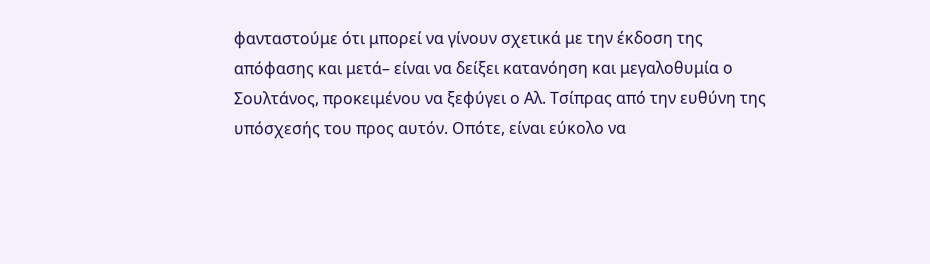φανταστούμε ότι μπορεί να γίνουν σχετικά με την έκδοση της απόφασης και μετά– είναι να δείξει κατανόηση και μεγαλοθυμία ο Σουλτάνος, προκειμένου να ξεφύγει ο Αλ. Τσίπρας από την ευθύνη της υπόσχεσής του προς αυτόν. Οπότε, είναι εύκολο να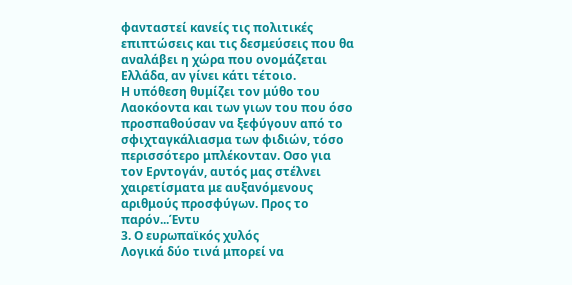φανταστεί κανείς τις πολιτικές επιπτώσεις και τις δεσμεύσεις που θα αναλάβει η χώρα που ονομάζεται Ελλάδα, αν γίνει κάτι τέτοιο.
Η υπόθεση θυμίζει τον μύθο του Λαοκόοντα και των γιων του που όσο προσπαθούσαν να ξεφύγουν από το σφιχταγκάλιασμα των φιδιών, τόσο περισσότερο μπλέκονταν. Οσο για τον Ερντογάν, αυτός μας στέλνει χαιρετίσματα με αυξανόμενους αριθμούς προσφύγων. Προς το παρόν...Έντυ
3. Ο ευρωπαϊκός χυλός
Λογικά δύο τινά μπορεί να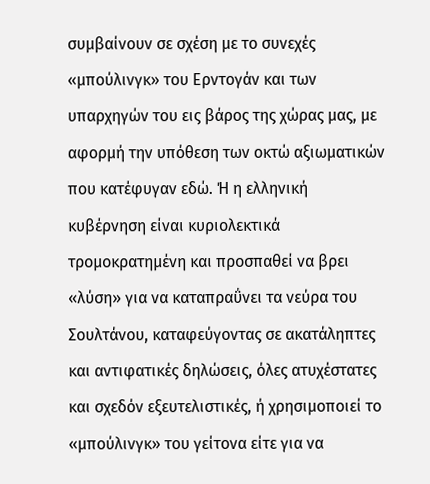συμβαίνουν σε σχέση με το συνεχές «μπούλινγκ» του Ερντογάν και των υπαρχηγών του εις βάρος της χώρας μας, με αφορμή την υπόθεση των οκτώ αξιωματικών που κατέφυγαν εδώ. Ή η ελληνική κυβέρνηση είναι κυριολεκτικά τρομοκρατημένη και προσπαθεί να βρει «λύση» για να καταπραΰνει τα νεύρα του Σουλτάνου, καταφεύγοντας σε ακατάληπτες και αντιφατικές δηλώσεις, όλες ατυχέστατες και σχεδόν εξευτελιστικές, ή χρησιμοποιεί το «μπούλινγκ» του γείτονα είτε για να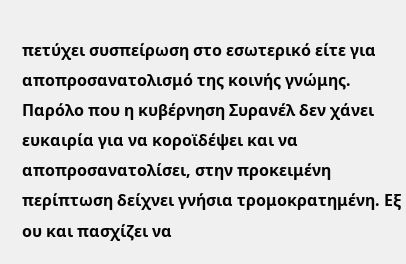πετύχει συσπείρωση στο εσωτερικό είτε για αποπροσανατολισμό της κοινής γνώμης.
Παρόλο που η κυβέρνηση Συρανέλ δεν χάνει ευκαιρία για να κοροϊδέψει και να αποπροσανατολίσει, στην προκειμένη περίπτωση δείχνει γνήσια τρομοκρατημένη. Εξ ου και πασχίζει να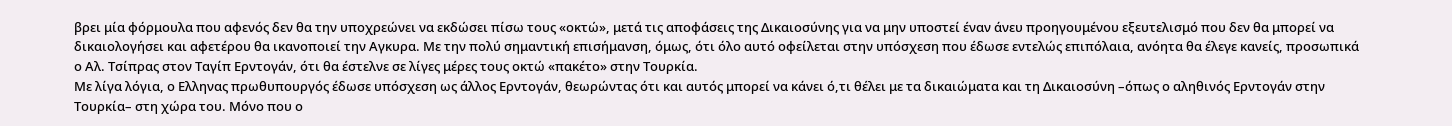βρει μία φόρμουλα που αφενός δεν θα την υποχρεώνει να εκδώσει πίσω τους «οκτώ», μετά τις αποφάσεις της Δικαιοσύνης για να μην υποστεί έναν άνευ προηγουμένου εξευτελισμό που δεν θα μπορεί να δικαιολογήσει και αφετέρου θα ικανοποιεί την Αγκυρα. Με την πολύ σημαντική επισήμανση, όμως, ότι όλο αυτό οφείλεται στην υπόσχεση που έδωσε εντελώς επιπόλαια, ανόητα θα έλεγε κανείς, προσωπικά ο Αλ. Τσίπρας στον Ταγίπ Ερντογάν, ότι θα έστελνε σε λίγες μέρες τους οκτώ «πακέτο» στην Τουρκία.
Με λίγα λόγια, ο Ελληνας πρωθυπουργός έδωσε υπόσχεση ως άλλος Ερντογάν, θεωρώντας ότι και αυτός μπορεί να κάνει ό,τι θέλει με τα δικαιώματα και τη Δικαιοσύνη –όπως ο αληθινός Ερντογάν στην Τουρκία– στη χώρα του. Μόνο που ο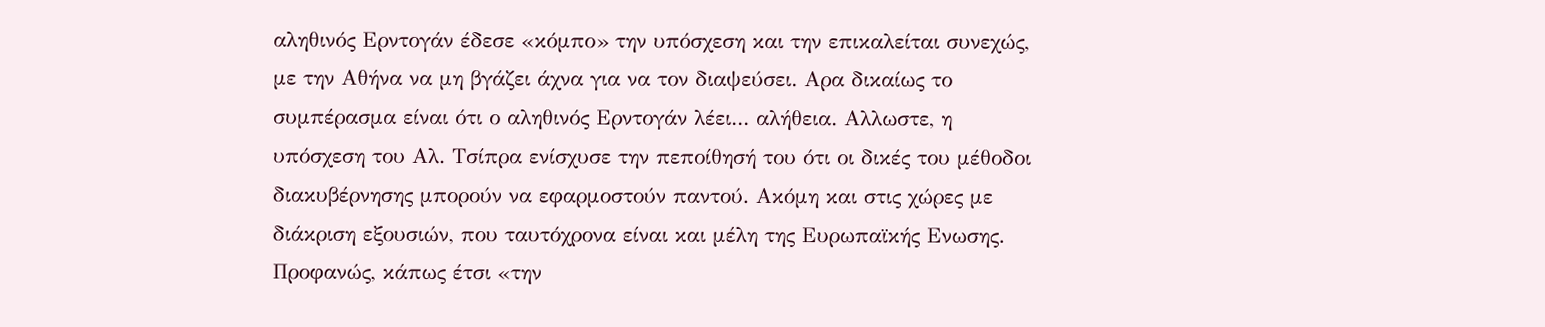αληθινός Ερντογάν έδεσε «κόμπο» την υπόσχεση και την επικαλείται συνεχώς, με την Αθήνα να μη βγάζει άχνα για να τον διαψεύσει. Αρα δικαίως το συμπέρασμα είναι ότι ο αληθινός Ερντογάν λέει... αλήθεια. Αλλωστε, η υπόσχεση του Αλ. Τσίπρα ενίσχυσε την πεποίθησή του ότι οι δικές του μέθοδοι διακυβέρνησης μπορούν να εφαρμοστούν παντού. Ακόμη και στις χώρες με διάκριση εξουσιών, που ταυτόχρονα είναι και μέλη της Ευρωπαϊκής Ενωσης.
Προφανώς, κάπως έτσι «την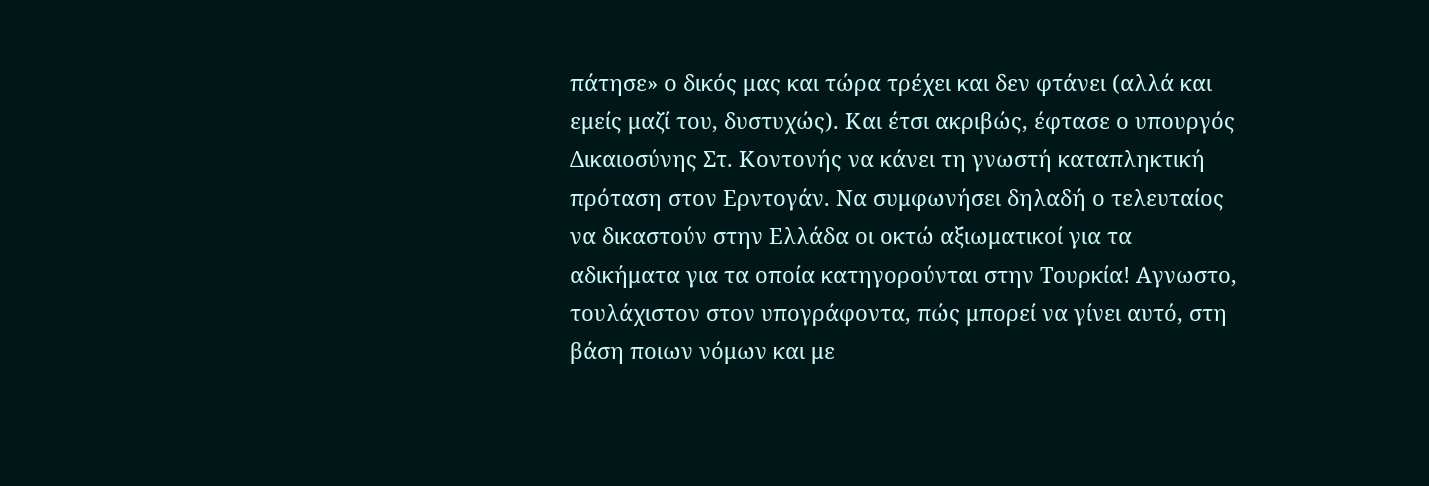πάτησε» ο δικός μας και τώρα τρέχει και δεν φτάνει (αλλά και εμείς μαζί του, δυστυχώς). Και έτσι ακριβώς, έφτασε ο υπουργός Δικαιοσύνης Στ. Κοντονής να κάνει τη γνωστή καταπληκτική πρόταση στον Ερντογάν. Να συμφωνήσει δηλαδή ο τελευταίος να δικαστούν στην Ελλάδα οι οκτώ αξιωματικοί για τα αδικήματα για τα οποία κατηγορούνται στην Τουρκία! Αγνωστο, τουλάχιστον στον υπογράφοντα, πώς μπορεί να γίνει αυτό, στη βάση ποιων νόμων και με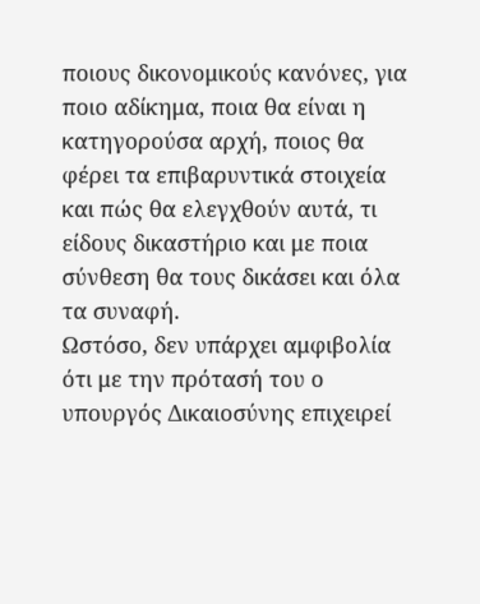ποιους δικονομικούς κανόνες, για ποιο αδίκημα, ποια θα είναι η κατηγορούσα αρχή, ποιος θα φέρει τα επιβαρυντικά στοιχεία και πώς θα ελεγχθούν αυτά, τι είδους δικαστήριο και με ποια σύνθεση θα τους δικάσει και όλα τα συναφή.
Ωστόσο, δεν υπάρχει αμφιβολία ότι με την πρότασή του ο υπουργός Δικαιοσύνης επιχειρεί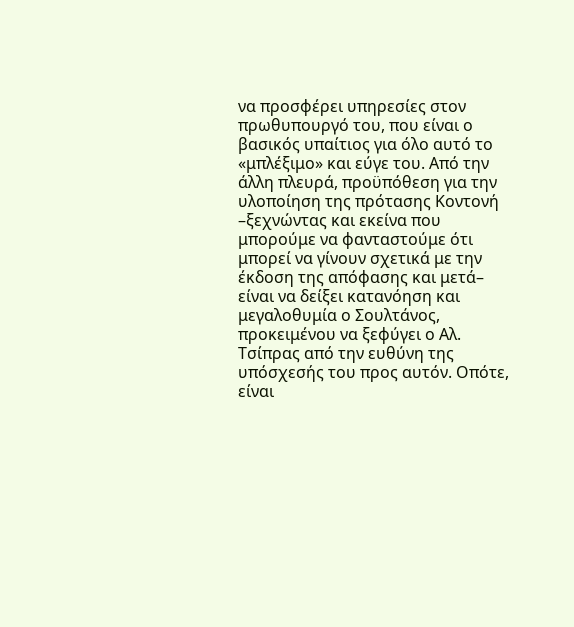να προσφέρει υπηρεσίες στον πρωθυπουργό του, που είναι ο βασικός υπαίτιος για όλο αυτό το «μπλέξιμο» και εύγε του. Από την άλλη πλευρά, προϋπόθεση για την υλοποίηση της πρότασης Κοντονή –ξεχνώντας και εκείνα που μπορούμε να φανταστούμε ότι μπορεί να γίνουν σχετικά με την έκδοση της απόφασης και μετά– είναι να δείξει κατανόηση και μεγαλοθυμία ο Σουλτάνος, προκειμένου να ξεφύγει ο Αλ. Τσίπρας από την ευθύνη της υπόσχεσής του προς αυτόν. Οπότε, είναι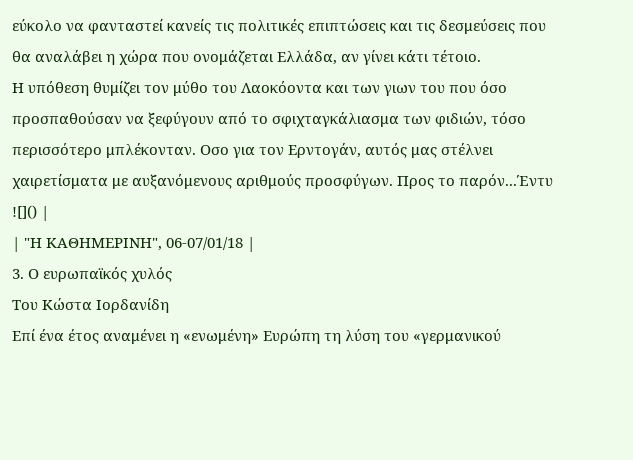εύκολο να φανταστεί κανείς τις πολιτικές επιπτώσεις και τις δεσμεύσεις που θα αναλάβει η χώρα που ονομάζεται Ελλάδα, αν γίνει κάτι τέτοιο.
Η υπόθεση θυμίζει τον μύθο του Λαοκόοντα και των γιων του που όσο προσπαθούσαν να ξεφύγουν από το σφιχταγκάλιασμα των φιδιών, τόσο περισσότερο μπλέκονταν. Οσο για τον Ερντογάν, αυτός μας στέλνει χαιρετίσματα με αυξανόμενους αριθμούς προσφύγων. Προς το παρόν...Έντυ
![]() |
| "Η ΚΑΘΗΜΕΡΙΝΗ", 06-07/01/18 |
3. Ο ευρωπαϊκός χυλός
Του Κώστα Ιορδανίδη
Επί ένα έτος αναμένει η «ενωμένη» Ευρώπη τη λύση του «γερμανικού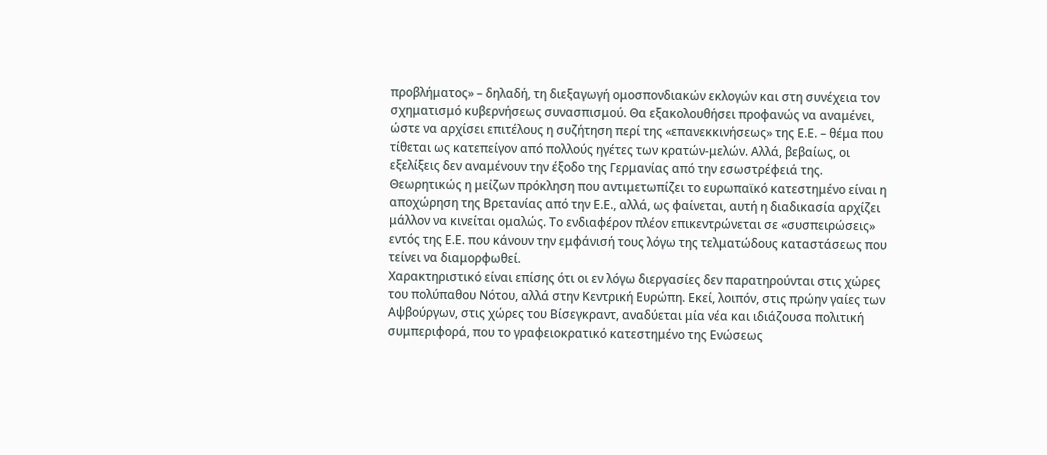προβλήματος» – δηλαδή, τη διεξαγωγή ομοσπονδιακών εκλογών και στη συνέχεια τον σχηματισμό κυβερνήσεως συνασπισμού. Θα εξακολουθήσει προφανώς να αναμένει, ώστε να αρχίσει επιτέλους η συζήτηση περί της «επανεκκινήσεως» της Ε.Ε. – θέμα που τίθεται ως κατεπείγον από πολλούς ηγέτες των κρατών-μελών. Αλλά, βεβαίως, οι εξελίξεις δεν αναμένουν την έξοδο της Γερμανίας από την εσωστρέφειά της.
Θεωρητικώς η μείζων πρόκληση που αντιμετωπίζει το ευρωπαϊκό κατεστημένο είναι η αποχώρηση της Βρετανίας από την Ε.Ε., αλλά, ως φαίνεται, αυτή η διαδικασία αρχίζει μάλλον να κινείται ομαλώς. Το ενδιαφέρον πλέον επικεντρώνεται σε «συσπειρώσεις» εντός της Ε.Ε. που κάνουν την εμφάνισή τους λόγω της τελματώδους καταστάσεως που τείνει να διαμορφωθεί.
Χαρακτηριστικό είναι επίσης ότι οι εν λόγω διεργασίες δεν παρατηρούνται στις χώρες του πολύπαθου Νότου, αλλά στην Κεντρική Ευρώπη. Εκεί, λοιπόν, στις πρώην γαίες των Αψβούργων, στις χώρες του Βίσεγκραντ, αναδύεται μία νέα και ιδιάζουσα πολιτική συμπεριφορά, που το γραφειοκρατικό κατεστημένο της Ενώσεως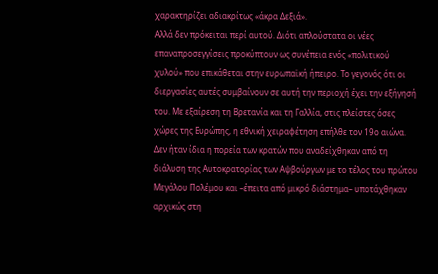χαρακτηρίζει αδιακρίτως «άκρα Δεξιά».
Αλλά δεν πρόκειται περί αυτού. Διότι απλούστατα οι νέες επαναπροσεγγίσεις προκύπτουν ως συνέπεια ενός «πολιτικού χυλού» που επικάθεται στην ευρωπαϊκή ήπειρο. Το γεγονός ότι οι διεργασίες αυτές συμβαίνουν σε αυτή την περιοχή έχει την εξήγησή του. Με εξαίρεση τη Βρετανία και τη Γαλλία, στις πλείστες όσες χώρες της Ευρώπης, η εθνική χειραφέτηση επήλθε τον 19ο αιώνα. Δεν ήταν ίδια η πορεία των κρατών που αναδείχθηκαν από τη διάλυση της Αυτοκρατορίας των Αψβούργων με το τέλος του πρώτου Μεγάλου Πολέμου και –έπειτα από μικρό διάστημα– υποτάχθηκαν αρχικώς στη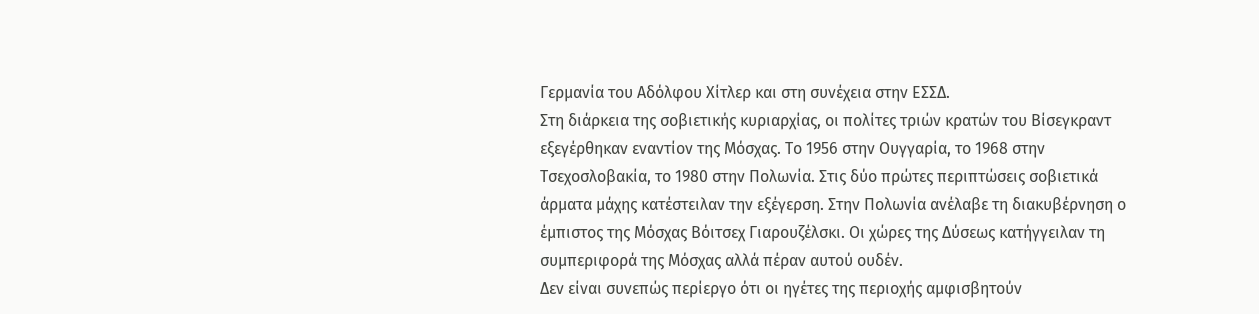Γερμανία του Αδόλφου Χίτλερ και στη συνέχεια στην ΕΣΣΔ.
Στη διάρκεια της σοβιετικής κυριαρχίας, οι πολίτες τριών κρατών του Βίσεγκραντ εξεγέρθηκαν εναντίον της Μόσχας. Το 1956 στην Ουγγαρία, το 1968 στην Τσεχοσλοβακία, το 1980 στην Πολωνία. Στις δύο πρώτες περιπτώσεις σοβιετικά άρματα μάχης κατέστειλαν την εξέγερση. Στην Πολωνία ανέλαβε τη διακυβέρνηση ο έμπιστος της Μόσχας Βόιτσεχ Γιαρουζέλσκι. Οι χώρες της Δύσεως κατήγγειλαν τη συμπεριφορά της Μόσχας αλλά πέραν αυτού ουδέν.
Δεν είναι συνεπώς περίεργο ότι οι ηγέτες της περιοχής αμφισβητούν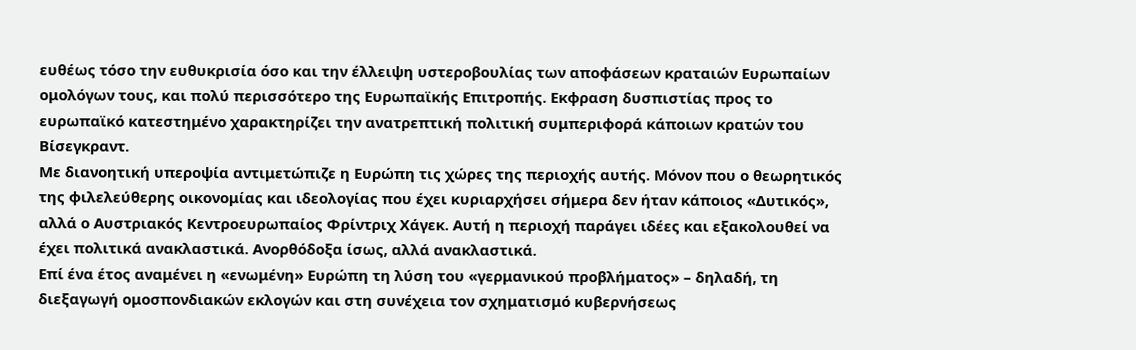ευθέως τόσο την ευθυκρισία όσο και την έλλειψη υστεροβουλίας των αποφάσεων κραταιών Ευρωπαίων ομολόγων τους, και πολύ περισσότερο της Ευρωπαϊκής Επιτροπής. Εκφραση δυσπιστίας προς το ευρωπαϊκό κατεστημένο χαρακτηρίζει την ανατρεπτική πολιτική συμπεριφορά κάποιων κρατών του Βίσεγκραντ.
Με διανοητική υπεροψία αντιμετώπιζε η Ευρώπη τις χώρες της περιοχής αυτής. Μόνον που ο θεωρητικός της φιλελεύθερης οικονομίας και ιδεολογίας που έχει κυριαρχήσει σήμερα δεν ήταν κάποιος «Δυτικός», αλλά ο Αυστριακός Κεντροευρωπαίος Φρίντριχ Χάγεκ. Αυτή η περιοχή παράγει ιδέες και εξακολουθεί να έχει πολιτικά ανακλαστικά. Ανορθόδοξα ίσως, αλλά ανακλαστικά.
Επί ένα έτος αναμένει η «ενωμένη» Ευρώπη τη λύση του «γερμανικού προβλήματος» – δηλαδή, τη διεξαγωγή ομοσπονδιακών εκλογών και στη συνέχεια τον σχηματισμό κυβερνήσεως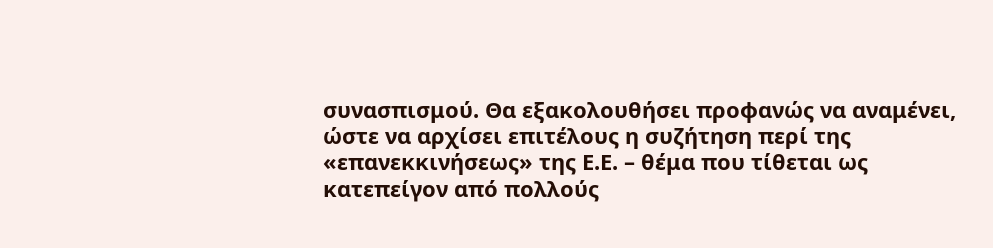συνασπισμού. Θα εξακολουθήσει προφανώς να αναμένει, ώστε να αρχίσει επιτέλους η συζήτηση περί της «επανεκκινήσεως» της Ε.Ε. – θέμα που τίθεται ως κατεπείγον από πολλούς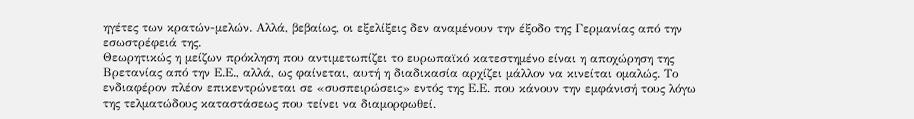ηγέτες των κρατών-μελών. Αλλά, βεβαίως, οι εξελίξεις δεν αναμένουν την έξοδο της Γερμανίας από την εσωστρέφειά της.
Θεωρητικώς η μείζων πρόκληση που αντιμετωπίζει το ευρωπαϊκό κατεστημένο είναι η αποχώρηση της Βρετανίας από την Ε.Ε., αλλά, ως φαίνεται, αυτή η διαδικασία αρχίζει μάλλον να κινείται ομαλώς. Το ενδιαφέρον πλέον επικεντρώνεται σε «συσπειρώσεις» εντός της Ε.Ε. που κάνουν την εμφάνισή τους λόγω της τελματώδους καταστάσεως που τείνει να διαμορφωθεί.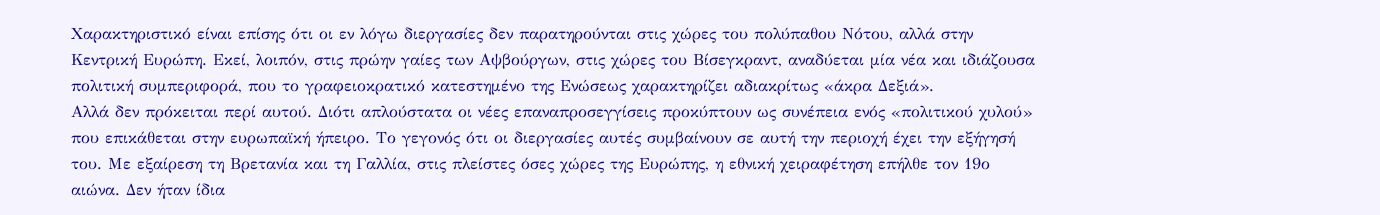Χαρακτηριστικό είναι επίσης ότι οι εν λόγω διεργασίες δεν παρατηρούνται στις χώρες του πολύπαθου Νότου, αλλά στην Κεντρική Ευρώπη. Εκεί, λοιπόν, στις πρώην γαίες των Αψβούργων, στις χώρες του Βίσεγκραντ, αναδύεται μία νέα και ιδιάζουσα πολιτική συμπεριφορά, που το γραφειοκρατικό κατεστημένο της Ενώσεως χαρακτηρίζει αδιακρίτως «άκρα Δεξιά».
Αλλά δεν πρόκειται περί αυτού. Διότι απλούστατα οι νέες επαναπροσεγγίσεις προκύπτουν ως συνέπεια ενός «πολιτικού χυλού» που επικάθεται στην ευρωπαϊκή ήπειρο. Το γεγονός ότι οι διεργασίες αυτές συμβαίνουν σε αυτή την περιοχή έχει την εξήγησή του. Με εξαίρεση τη Βρετανία και τη Γαλλία, στις πλείστες όσες χώρες της Ευρώπης, η εθνική χειραφέτηση επήλθε τον 19ο αιώνα. Δεν ήταν ίδια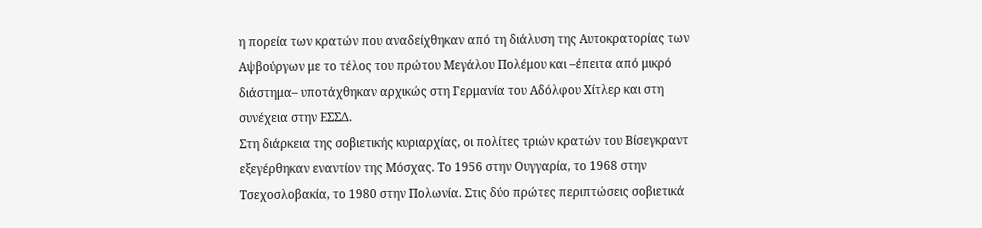η πορεία των κρατών που αναδείχθηκαν από τη διάλυση της Αυτοκρατορίας των Αψβούργων με το τέλος του πρώτου Μεγάλου Πολέμου και –έπειτα από μικρό διάστημα– υποτάχθηκαν αρχικώς στη Γερμανία του Αδόλφου Χίτλερ και στη συνέχεια στην ΕΣΣΔ.
Στη διάρκεια της σοβιετικής κυριαρχίας, οι πολίτες τριών κρατών του Βίσεγκραντ εξεγέρθηκαν εναντίον της Μόσχας. Το 1956 στην Ουγγαρία, το 1968 στην Τσεχοσλοβακία, το 1980 στην Πολωνία. Στις δύο πρώτες περιπτώσεις σοβιετικά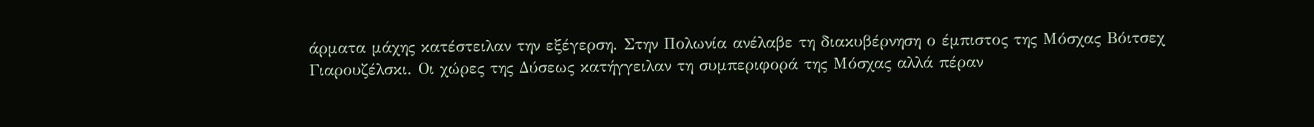άρματα μάχης κατέστειλαν την εξέγερση. Στην Πολωνία ανέλαβε τη διακυβέρνηση ο έμπιστος της Μόσχας Βόιτσεχ Γιαρουζέλσκι. Οι χώρες της Δύσεως κατήγγειλαν τη συμπεριφορά της Μόσχας αλλά πέραν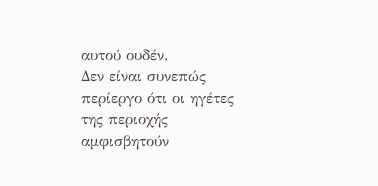αυτού ουδέν.
Δεν είναι συνεπώς περίεργο ότι οι ηγέτες της περιοχής αμφισβητούν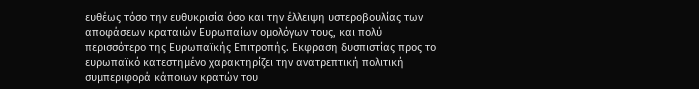ευθέως τόσο την ευθυκρισία όσο και την έλλειψη υστεροβουλίας των αποφάσεων κραταιών Ευρωπαίων ομολόγων τους, και πολύ περισσότερο της Ευρωπαϊκής Επιτροπής. Εκφραση δυσπιστίας προς το ευρωπαϊκό κατεστημένο χαρακτηρίζει την ανατρεπτική πολιτική συμπεριφορά κάποιων κρατών του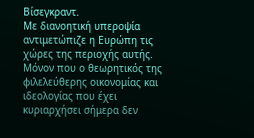Βίσεγκραντ.
Με διανοητική υπεροψία αντιμετώπιζε η Ευρώπη τις χώρες της περιοχής αυτής. Μόνον που ο θεωρητικός της φιλελεύθερης οικονομίας και ιδεολογίας που έχει κυριαρχήσει σήμερα δεν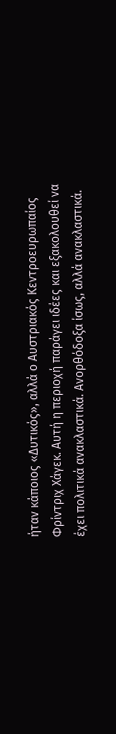ήταν κάποιος «Δυτικός», αλλά ο Αυστριακός Κεντροευρωπαίος Φρίντριχ Χάγεκ. Αυτή η περιοχή παράγει ιδέες και εξακολουθεί να έχει πολιτικά ανακλαστικά. Ανορθόδοξα ίσως, αλλά ανακλαστικά.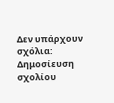Δεν υπάρχουν σχόλια:
Δημοσίευση σχολίου